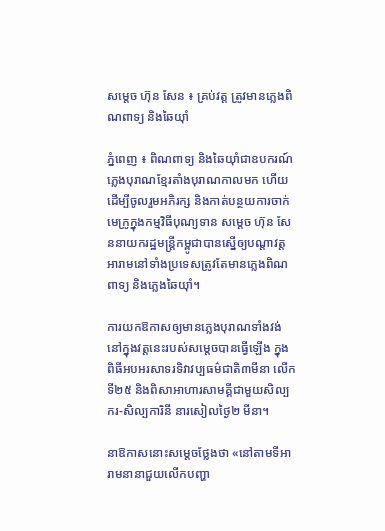សម្តេច ហ៊ុន សែន ៖ គ្រប់វត្ត ត្រូវមានភ្លេងពិណពាទ្យ និងឆៃយ៉ាំ

ភ្នំពេញ ៖ ពិណពាទ្យ និងឆៃយ៉ាំជាឧបករណ៍ភ្លេងបុរាណខ្មែរតាំងបុរាណកាលមក ហើយដើម្បីចូលរួមអភិរក្ស និងកាត់បន្ថយការចាក់មេក្រូក្នុងកម្មវិធីបុណ្យទាន សម្តេច ហ៊ុន សែននាយករដ្ឋមន្ត្រីកម្ពូជាបានស្នើឲ្យបណ្តាវត្តអារាមនៅទាំងប្រទេសត្រូវតែមានភ្លេងពិណពាទ្យ និងភ្លេងឆៃយ៉ាំ។

ការយកឱកាសឲ្យមានភ្លេងបុរាណទាំងវង់នៅក្នុងវត្តនេះរបស់សម្តេចបានធ្វើឡើង ក្នុងពិធីអបអរសាទរទិវាវប្បធម៌ជាតិ៣មីនា លើកទី២៥ និងពិសាអាហារសាមគ្គីជាមួយសិល្បករ-សិល្បការិនី នារសៀលថ្ងៃ២ មីនា។

នាឱកាសនោះសម្តេចថ្លែងថា «នៅតាមទីអារាមនានាជួយលើកបញ្ហា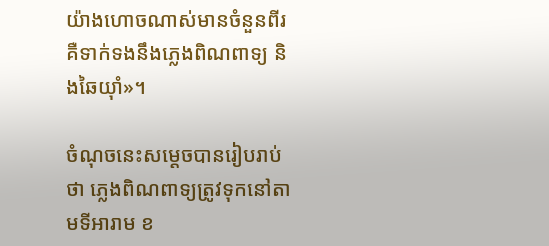យ៉ាងហោចណាស់មានចំនួនពីរ គឺទាក់ទងនឹងភ្លេងពិណពាទ្យ និងឆៃយ៉ាំ»។

ចំណុចនេះសម្តេចបានរៀបរាប់ថា ភ្លេងពិណពាទ្យត្រូវទុកនៅតាមទីអារាម ខ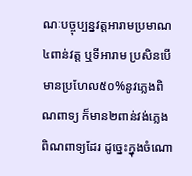ណៈបច្ចុប្បន្នវត្តអារាមប្រមាណ៤ពាន់វត្ត ឬទីអារាម ប្រសិនបើមានប្រហែល៥០%នូវភ្លេងពិណពាទ្យ ក៏មាន២ពាន់វង់ភ្លេងពិណពាទ្យដែរ ដូច្នេះក្នុងចំណោ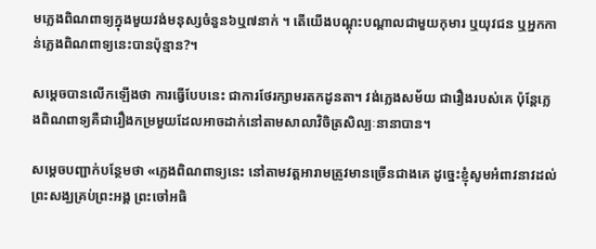មភ្លេងពិណពាទ្យក្នុងមួយវង់មនុស្សចំនួន៦ឬ៧នាក់ ។ តើយើងបណ្តុះបណ្តាលជាមួយកុមារ ឬយុវជន ឬអ្នកកាន់ភ្លេងពិណពាទ្យនេះបានប៉ុន្មាន?។

សម្តេចបានលើកឡើងថា ការធ្វើបែបនេះ ជាការថែរក្សាមរតកដូនតា។ វង់ភ្លេងសម័យ ជារឿងរបស់គេ ប៉ុន្តែភ្លេងពិណពាទ្យគឺជារឿងកម្រមួយដែលអាចដាក់នៅតាមសាលាវិចិត្រសិល្បៈនានាបាន។

សម្តេចបញ្ជាក់បន្ថែមថា «ភ្លេងពិណពាទ្យនេះ នៅតាមវត្តអារាមត្រូវមានច្រើនជាងគេ ដូច្នេះខ្ញុំសូមអំពាវនាវដល់ព្រះសង្ឃគ្រប់ព្រះអង្គ ព្រះចៅអធិ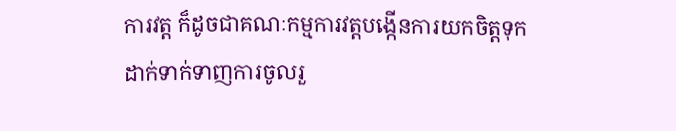ការវត្ត ក៏ដូចជាគណៈកម្មការវត្តបង្កើនការយកចិត្តទុកដាក់ទាក់ទាញការចូលរួ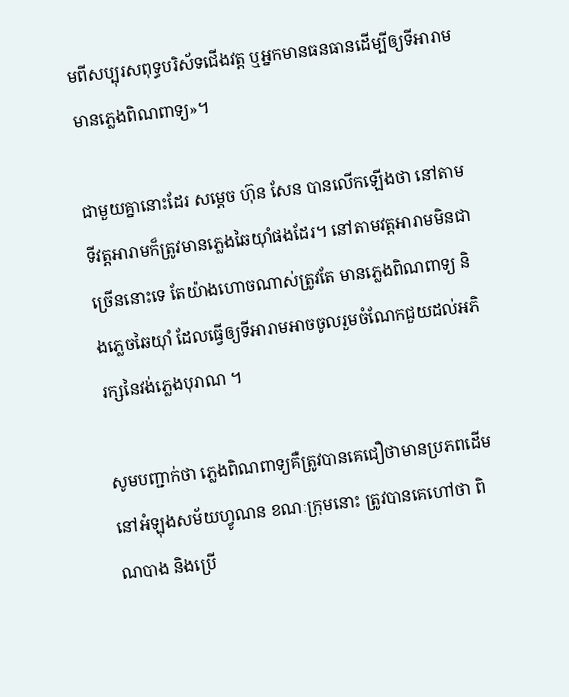មពីសប្បុរសពុទ្ធបរិស័ទជើងវត្ត ឬអ្នកមានធនធានដើម្បីឲ្យទីអារាមមានភ្លេងពិណពាទ្យ»។

ជាមួយគ្នានោះដែរ សម្តេច ហ៊ុន សែន បានលើកឡើងថា នៅតាមទីវត្តអារាមក៏ត្រូវមានភ្លេងឆៃយ៉ាំផងដែរ។ នៅតាមវត្តអារាមមិនជាច្រើននោះទេ តែយ៉ាងហោចណាស់ត្រូវតែ មានភ្លេងពិណពាទ្យ និងភ្លេចឆៃយ៉ាំ ដែលធ្វើឲ្យទីអារាមអាចចូលរួមចំណែកជួយដល់អភិរក្សនៃវង់ភ្លេងបុរាណ ។

សូមបញ្ជាក់ថា ភ្លេងពិណពាទ្យគឺត្រូវបានគេជឿថាមានប្រភពដើម នៅអំឡុងសម័យហ្វូណន ខណៈក្រុមនោះ ត្រូវបានគេហៅថា ពិណបាង និងប្រើ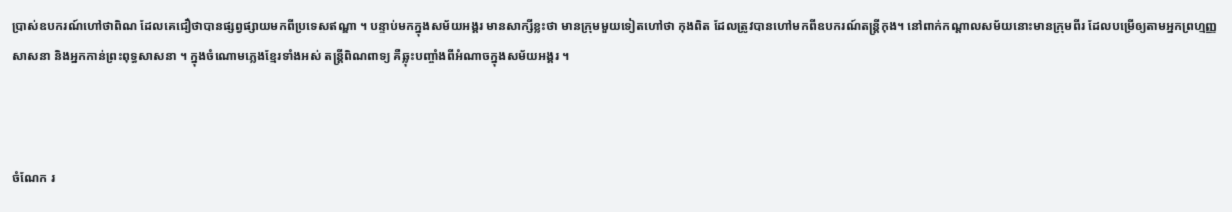ប្រាស់ឧបករណ៍ហៅថាពិណ ដែលគេជឿថាបានផ្សព្វផ្សាយមកពីប្រទេសឥណ្ឌា ។ បន្ទាប់មកក្នុងសម័យអង្គរ មានសាក្សីខ្លះថា មានក្រុមមួយទៀតហៅថា កុងពិត ដែលត្រូវបានហៅមកពីឧបករណ៍តន្ត្រីកុង។ នៅពាក់កណ្តាលសម័យនោះមានក្រុមពីរ ដែលបម្រើឲ្យតាមអ្នកព្រហ្មញ្ញសាសនា និងអ្នកកាន់ព្រះពុទ្ធសាសនា ។ ក្នុងចំណោមភ្លេងខ្មែរទាំងអស់ តន្ត្រីពិណពាទ្យ គឺឆ្លុះបញ្ចាំងពីអំណាចក្នុងសម័យអង្គរ ។



ចំណែក រ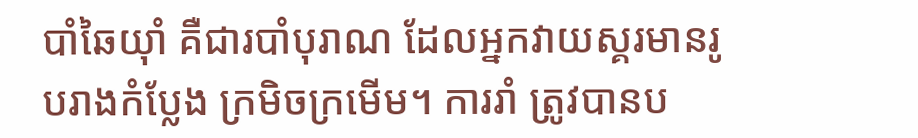បាំឆៃយ៉ាំ គឺជារបាំបុរាណ ដែលអ្នកវាយស្គរមានរូបរាងកំប្លែង ក្រមិចក្រមើម។ ការរាំ ត្រូវបានប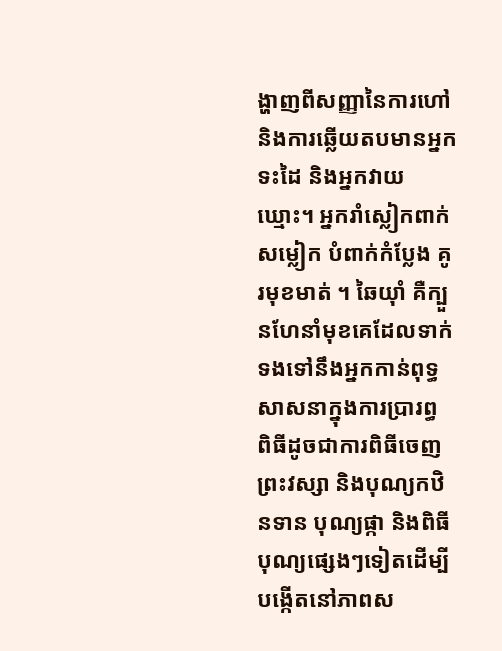ង្ហាញពីសញ្ញានៃការហៅ និងការឆ្លើយតបមានអ្នកទះដៃ និងអ្នកវាយឃ្មោះ។ អ្នករាំស្លៀកពាក់ សម្លៀក បំពាក់កំប្លែង គូរមុខមាត់ ។ ឆៃយ៉ាំ គឺក្បួនហែនាំមុខគេដែលទាក់ទងទៅនឹងអ្នកកាន់ពុទ្ធសាសនាក្នុងការប្រារព្ធ ពិធីដូចជាការពិធីចេញព្រះវស្សា និងបុណ្យកឋិនទាន បុណ្យផ្កា និងពិធីបុណ្យផ្សេងៗទៀតដើម្បី បង្កើតនៅភាពស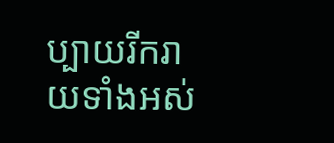ប្បាយរីករាយទាំងអស់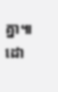គ្នា៕ ដោ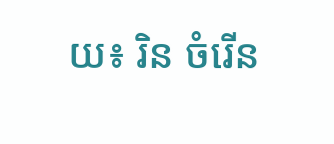យ៖ រិន ចំរើន